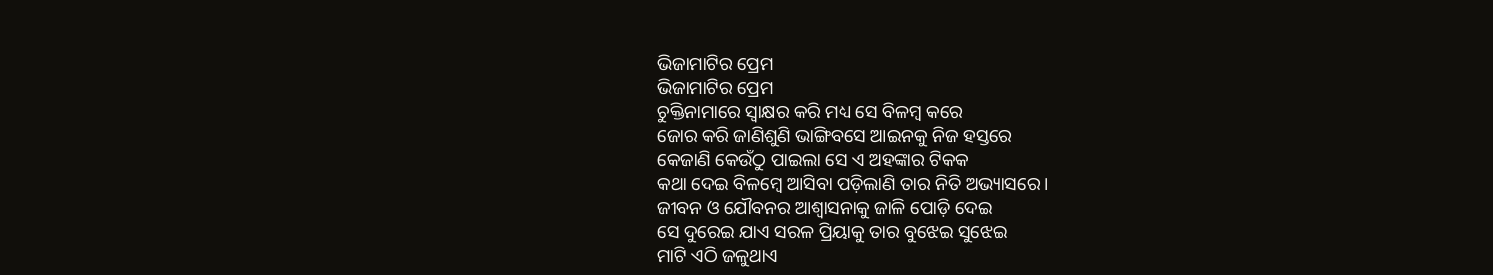ଭିଜାମାଟିର ପ୍ରେମ
ଭିଜାମାଟିର ପ୍ରେମ
ଚୁକ୍ତିନାମାରେ ସ୍ବାକ୍ଷର କରି ମଧ୍ୟ ସେ ବିଳମ୍ବ କରେ
ଜୋର କରି ଜାଣିଶୁଣି ଭାଙ୍ଗିବସେ ଆଇନକୁ ନିଜ ହସ୍ତରେ
କେଜାଣି କେଉଁଠୁ ପାଇଲା ସେ ଏ ଅହଙ୍କାର ଟିକକ
କଥା ଦେଇ ବିଳମ୍ବେ ଆସିବା ପଡ଼ିଲାଣି ତାର ନିତି ଅଭ୍ୟାସରେ।
ଜୀବନ ଓ ଯୌବନର ଆଶ୍ବାସନାକୁ ଜାଳି ପୋଡ଼ି ଦେଇ
ସେ ଦୁରେଇ ଯାଏ ସରଳ ପ୍ରିୟାକୁ ତାର ବୁଝେଇ ସୁଝେଇ
ମାଟି ଏଠି ଜଳୁଥାଏ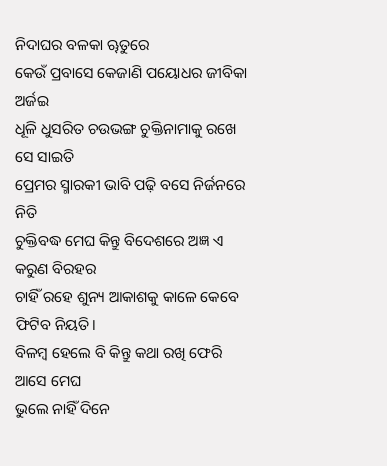ନିଦାଘର ବଳକା ୠତୁରେ
କେଉଁ ପ୍ରବାସେ କେଜାଣି ପୟୋଧର ଜୀବିକା ଅର୍ଜଇ
ଧୂଳି ଧୁସରିତ ଚଉଭଙ୍ଗ ଚୁକ୍ତିନାମାକୁ ରଖେ ସେ ସାଇତି
ପ୍ରେମର ସ୍ମାରକୀ ଭାବି ପଢ଼ି ବସେ ନିର୍ଜନରେ ନିତି
ଚୁକ୍ତିବଦ୍ଧ ମେଘ କିନ୍ତୁ ବିଦେଶରେ ଅଜ୍ଞ ଏ କରୁଣ ବିରହର
ଚାହିଁ ରହେ ଶୁନ୍ୟ ଆକାଶକୁ କାଳେ କେବେ ଫିଟିବ ନିୟତି।
ବିଳମ୍ବ ହେଲେ ବି କିନ୍ତୁ କଥା ରଖି ଫେରି ଆସେ ମେଘ
ଭୁଲେ ନାହିଁ ଦିନେ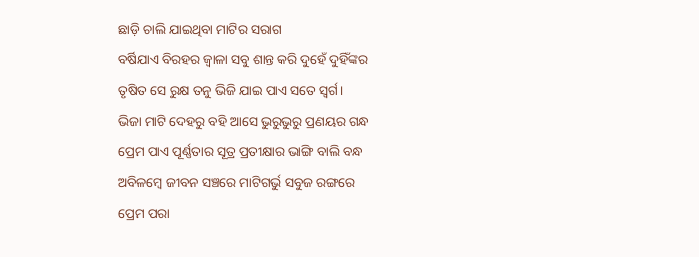ଛାଡ଼ି ଚାଲି ଯାଇଥିବା ମାଟିର ସରାଗ
ବର୍ଷିଯାଏ ବିରହର ଜ୍ବାଳା ସବୁ ଶାନ୍ତ କରି ଦୁହେଁ ଦୁହିଁଙ୍କର
ତୃଷିତ ସେ ରୁକ୍ଷ ତନୁ ଭିଜି ଯାଇ ପାଏ ସତେ ସ୍ୱର୍ଗ।
ଭିଜା ମାଟି ଦେହରୁ ବହି ଆସେ ଭୁରୁଭୁରୁ ପ୍ରଣୟର ଗନ୍ଧ
ପ୍ରେମ ପାଏ ପୂର୍ଣ୍ଣତାର ସୂତ୍ର ପ୍ରତୀକ୍ଷାର ଭାଙ୍ଗି ବାଲି ବନ୍ଧ
ଅବିଳମ୍ବେ ଜୀବନ ସଞ୍ଚରେ ମାଟିଗର୍ଭୁ ସବୁଜ ରଙ୍ଗରେ
ପ୍ରେମ ପରା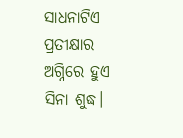ସାଧନାଟିଏ ପ୍ରତୀକ୍ଷାର ଅଗ୍ନିରେ ହୁଏ ସିନା ଶୁଦ୍ଧ।